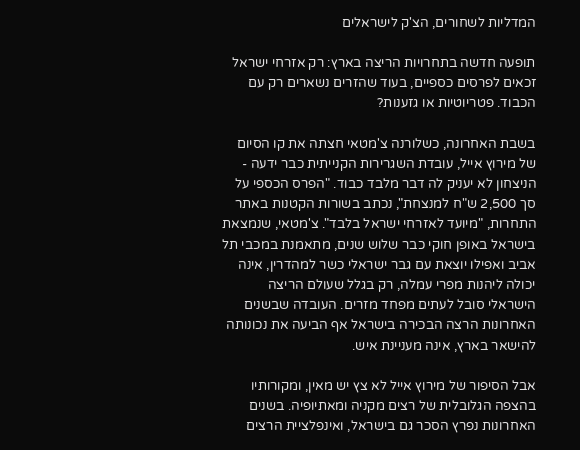המדליות לשחורים, הצ'ק לישראלים

תופעה חדשה בתחרויות הריצה בארץ: רק אזרחי ישראל זכאים לפרסים כספיים, בעוד שהזרים נשארים רק עם הכבוד. פטריוטיות או גזענות?

בשבת האחרונה, כשלורנה צ'מטאי חצתה את קו הסיום של מירוץ אייל, עובדת השגרירות הקנייתית כבר ידעה - הניצחון לא יעניק לה דבר מלבד כבוד. "הפרס הכספי על סך 2,500 ש"ח למנצחת", נכתב בשורות הקטנות באתר התחרות, "מיועד לאזרחי ישראל בלבד". צ'מטאי, שנמצאת בישראל באופן חוקי כבר שלוש שנים, מתאמנת במכבי תל אביב ואפילו יוצאת עם גבר ישראלי כשר למהדרין, אינה יכולה ליהנות מפרי עמלה, רק בגלל שעולם הריצה הישראלי סובל לעתים מפחד מזרים. העובדה שבשנים האחרונות הרצה הבכירה בישראל אף הביעה את נכונותה להישאר בארץ, אינה מעניינת איש.

אבל הסיפור של מירוץ אייל לא צץ יש מאין, ומקורותיו בהצפה הגלובלית של רצים מקניה ומאתיופיה. בשנים האחרונות נפרץ הסכר גם בישראל, ואינפלציית הרצים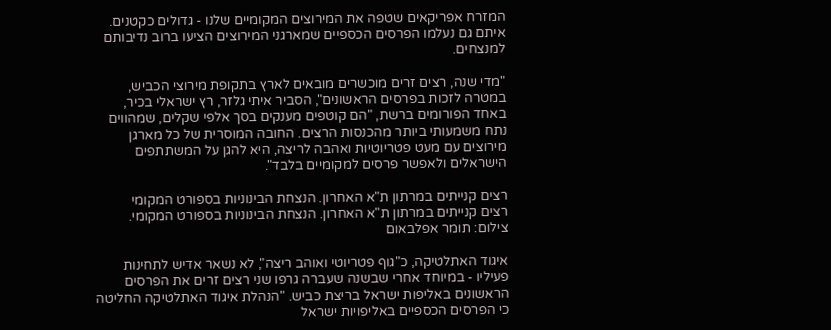המזרח אפריקאים שטפה את המירוצים המקומיים שלנו - גדולים כקטנים. איתם גם נעלמו הפרסים הכספיים שמארגני המירוצים הציעו ברוב נדיבותם למנצחים.

"מדי שנה, רצים זרים מוכשרים מובאים לארץ בתקופת מירוצי הכביש, במטרה לזכות בפרסים הראשונים", הסביר איתי גלזר, רץ ישראלי בכיר, באחד הפורומים ברשת, "הם קוטפים מענקים בסך אלפי שקלים, שמהווים נתח משמעותי ביותר מהכנסות הרצים. החובה המוסרית של כל מארגן מירוצים עם מעט פטריוטיות ואהבה לריצה, היא להגן על המשתתפים הישראלים ולאפשר פרסים למקומיים בלבד".

רצים קנייתים במרתון ת"א האחרון. הנצחת הבינוניות בספורט המקומי
רצים קנייתים במרתון ת"א האחרון. הנצחת הבינוניות בספורט המקומי. צילום: תומר אפלבאום

איגוד האתלטיקה, כ"גוף פטריוטי ואוהב ריצה", לא נשאר אדיש לתחינות פעיליו - במיוחד אחרי שבשנה שעברה גרפו שני רצים זרים את הפרסים הראשונים באליפות ישראל בריצת כביש. "הנהלת איגוד האתלטיקה החליטה כי הפרסים הכספיים באליפויות ישראל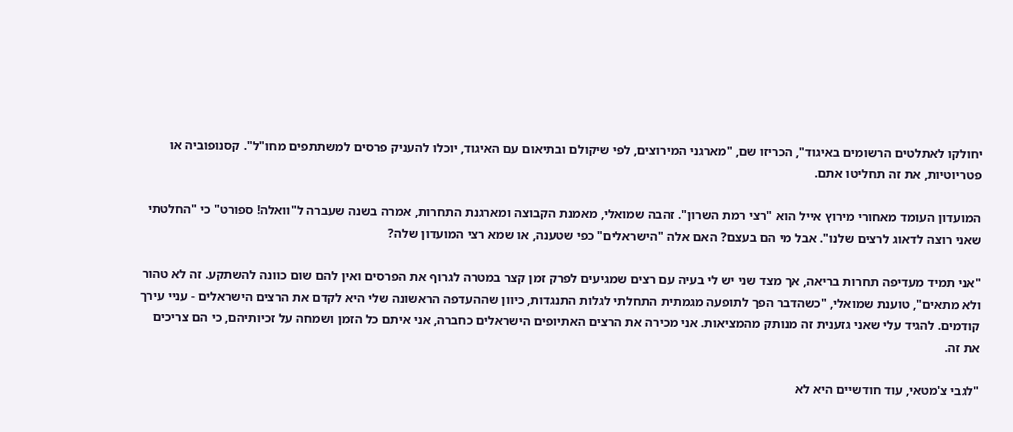יחולקו לאתלטים הרשומים באיגוד", הכריזו שם, "מארגני המירוצים, לפי שיקולם ובתיאום עם האיגוד, יוכלו להעניק פרסים למשתתפים מחו"ל". קסנופוביה או פטריוטיות, את זה תחליטו אתם.

המועדון העומד מאחורי מירוץ אייל הוא "רצי רמת השרון". זהבה שמואלי, מאמנת הקבוצה ומארגנת התחרות, אמרה בשנה שעברה ל"וואלה! ספורט" כי "החלטתי שאני רוצה לדאוג לרצים שלנו". אבל מי הם בעצם? האם אלה "הישראלים" כפי שטענה, או שמא רצי המועדון שלה?

"אני תמיד מעדיפה תחרות בריאה, אך מצד שני יש לי בעיה עם רצים שמגיעים לפרק זמן קצר במטרה לגרוף את הפרסים ואין להם שום כוונה להשתקע. זה לא טהור ולא מתאים", טוענת שמואלי, "כשהדבר הפך לתופעה מגמתית התחלתי לגלות התנגדות, כיוון שההעדפה הראשונה שלי היא לקדם את הרצים הישראלים - עניי עירך קודמים. להגיד עלי שאני גזענית זה מנותק מהמציאות. אני מכירה את הרצים האתיופים הישראלים כחברה, אני איתם כל הזמן ושמחה על זכיותיהם, כי הם צריכים את זה.

"לגבי צ'מטאי, עוד חודשיים היא לא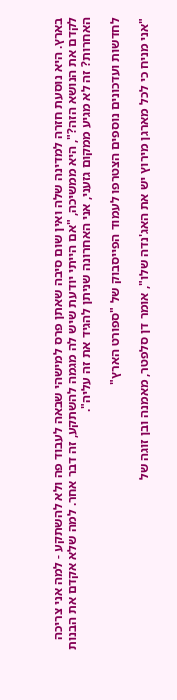בארץ. היא נוסעת חזרה למדינה שלה ואין שום סיבה שאתן פרס למישהי שבאה לעבוד פה ולא להשתקע - למה אני צריכה לקדם את הנושא הזה?", היא ממשיכה, "אם הייתי יודעת שיש לה מגמה להשתקע, זה דבר אחר. למה שלא אקדם את הבנות האחרות? זה לא מגיע ממקום גזעני, אני האחרונה שניתן להגיד את זה עליה".

לחדשות ועדכונים נוספים הצטרפו לעמוד הפייסבוק של "ספורט הארץ"

"אני מניח כי לכל מארגן מירוץ יש את האג'נדה שלו", אומר דן סלפטר, מאמנה ובן זוגה של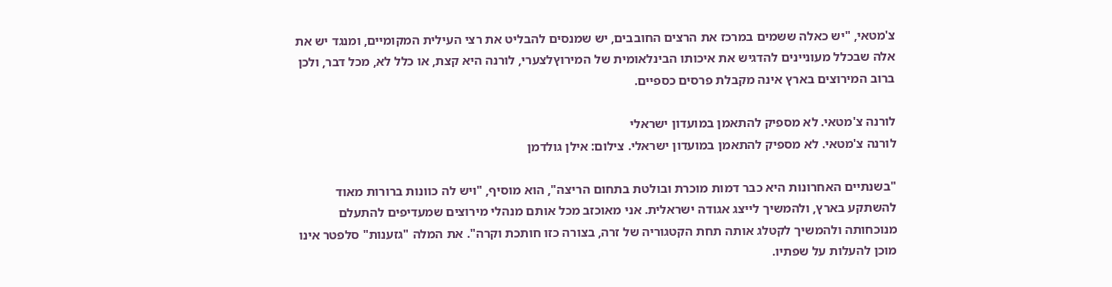צ'מטאי, "יש כאלה ששמים במרכז את הרצים החובבים, יש שמנסים להבליט את רצי העילית המקומיים, ומנגד יש את אלה שבכלל מעוניינים להדגיש את איכותו הבינלאומית של המירוץלצערי, לורנה היא קצת, או כלל לא, מכל דבר, ולכן ברוב המירוצים בארץ אינה מקבלת פרסים כספיים.

לורנה צ'מטאי. לא מספיק להתאמן במועדון ישראלי
לורנה צ'מטאי. לא מספיק להתאמן במועדון ישראלי. צילום: אילן גולדמן

"בשנתיים האחרונות היא כבר דמות מוכרת ובולטת בתחום הריצה", הוא מוסיף, "ויש לה כוונות ברורות מאוד להשתקע בארץ, ולהמשיך לייצג אגודה ישראלית. אני מאוכזב מכל אותם מנהלי מירוצים שמעדיפים להתעלם מנוכחותה ולהמשיך לקטלג אותה תחת הקטגוריה של זרה, בצורה כזו חותכת וקרה". את המלה "גזענות" סלפטר אינו מוכן להעלות על שפתיו.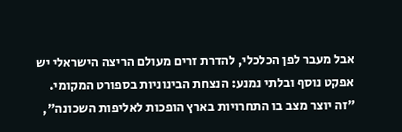אבל מעבר לפן הכלכלי, להדרת זרים מעולם הריצה הישראלי יש אפקט נוסף ובלתי נמנע: הנצחת הבינוניות בספורט המקומי. "זה יוצר מצב בו התחרויות בארץ הופכות לאליפות השכונה",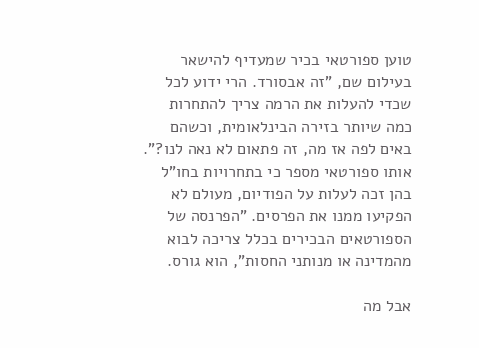טוען ספורטאי בכיר שמעדיף להישאר בעילום שם, "זה אבסורד. הרי ידוע לכל שכדי להעלות את הרמה צריך להתחרות כמה שיותר בזירה הבינלאומית, וכשהם באים לפה אז מה, זה פתאום לא נאה לנו?". אותו ספורטאי מספר כי בתחרויות בחו"ל בהן זכה לעלות על הפודיום, מעולם לא הפקיעו ממנו את הפרסים. "הפרנסה של הספורטאים הבכירים בכלל צריכה לבוא מהמדינה או מנותני החסות", הוא גורס.

אבל מה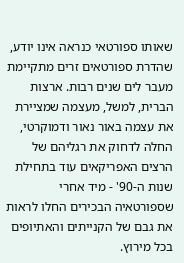שאותו ספורטאי כנראה אינו יודע, שהדרת ספורטאים זרים מתקיימת מעבר לים שנים רבות. ארצות הברית, למשל, מעצמה שמציירת את עצמה באור נאור ודמוקרטי, החלה לדחוק את רגליהם של הרצים האפריקאים עוד בתחילת שנות ה-90' - מיד אחרי שספורטאיה הבכירים החלו לראות את גבם של הקנייתים והאתיופים בכל מירוץ.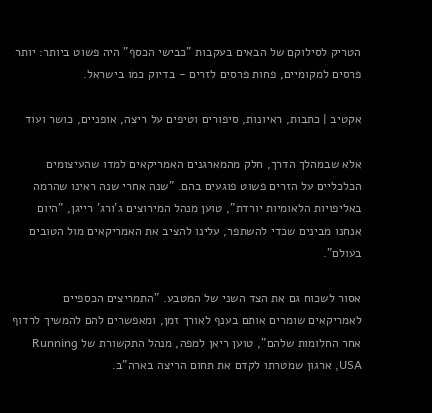הטריק לסילוקם של הבאים בעקבות "כבישי הכסף" היה פשוט ביותר: יותר פרסים למקומיים, פחות פרסים לזרים - בדיוק כמו בישראל.

אקטיב | כתבות, ראיונות, סיפורים וטיפים על ריצה, אופניים, כושר ועוד

אלא שבמהלך הדרך, חלק מהמארגנים האמריקאים למדו שהעיצומים הכלכליים על הזרים פשוט פוגעים בהם. "שנה אחרי שנה ראינו שהרמה באליפויות הלאומיות יורדת", טוען מנהל המירוצים ג'ורג' רייגן, "היום אנחנו מבינים שכדי להשתפר, עלינו להציב את האמריקאים מול הטובים בעולם".

אסור לשכוח גם את הצד השני של המטבע. "התמריצים הכספיים לאמריקאים שומרים אותם בענף לאורך זמן, ומאפשרים להם להמשיך לרדוף אחר החלומות שלהם", טוען ריאן למפה, מנהל התקשורת של Running USA, ארגון שמטרתו לקדם את תחום הריצה בארה"ב.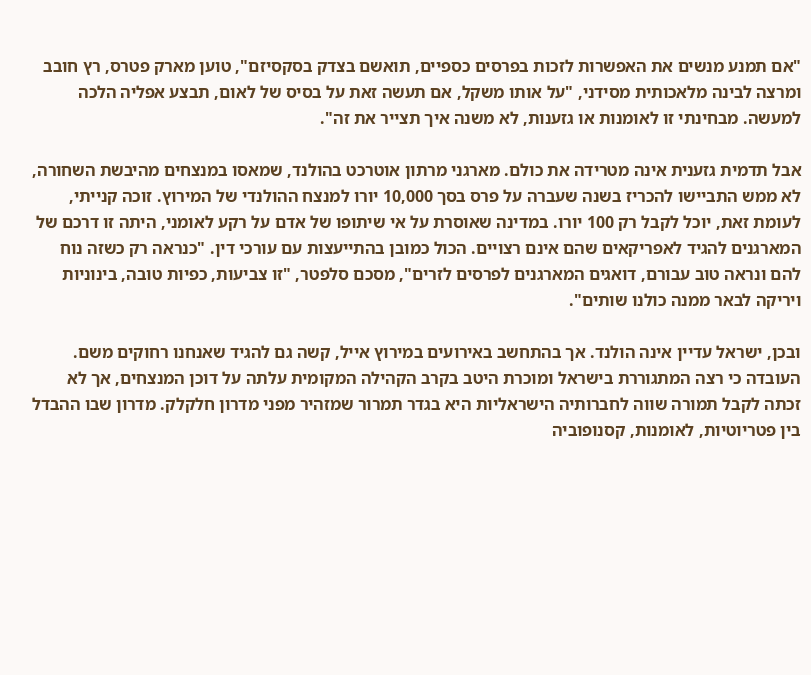"אם תמנע מנשים את האפשרות לזכות בפרסים כספיים, תואשם בצדק בסקסיזם", טוען מארק פטרס, רץ חובב ומרצה לבינה מלאכותית מסידני, "על אותו משקל, אם תעשה זאת על בסיס של לאום, תבצע אפליה הלכה למעשה. מבחינתי זו לאומנות או גזענות, לא משנה איך תצייר את זה".

אבל תדמית גזענית אינה מטרידה את כולם. מארגני מרתון אוטרכט בהולנד, שמאסו במנצחים מהיבשת השחורה, לא ממש התביישו להכריז בשנה שעברה על פרס בסך 10,000 יורו למנצח ההולנדי של המירוץ. זוכה קנייתי, לעומת זאת, יוכל לקבל רק 100 יורו. במדינה שאוסרת על אי שיתופו של אדם על רקע לאומני, היתה זו דרכם של המארגנים להגיד לאפריקאים שהם אינם רצויים. הכול כמובן בהתייעצות עם עורכי דין. "כנראה רק כשזה נוח להם ונראה טוב עבורם, דואגים המארגנים לפרסים לזרים", מסכם סלפטר, "זו צביעות, כפיות טובה, בינוניות ויריקה לבאר ממנה כולנו שותים".

ובכן, ישראל עדיין אינה הולנד. אך בהתחשב באירועים במירוץ אייל, קשה גם להגיד שאנחנו רחוקים משם. העובדה כי רצה המתגוררת בישראל ומוכרת היטב בקרב הקהילה המקומית עלתה על דוכן המנצחים, אך לא זכתה לקבל תמורה שווה לחברותיה הישראליות היא בגדר תמרור שמזהיר מפני מדרון חלקלק. מדרון שבו ההבדל בין פטריוטיות, לאומנות, קסנופוביה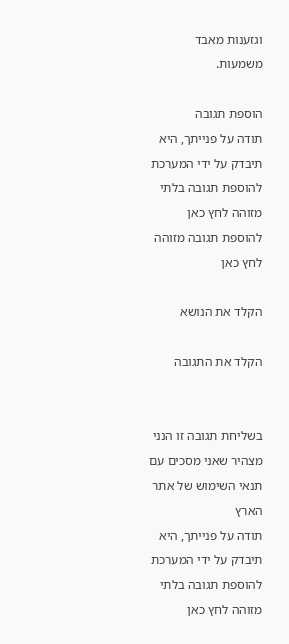וגזענות מאבד משמעות.

הוספת תגובה
תודה על פנייתך, היא תיבדק על ידי המערכת
להוספת תגובה בלתי מזוהה לחץ כאן להוספת תגובה מזוהה לחץ כאן

הקלד את הנושא

הקלד את התגובה


בשליחת תגובה זו הנני מצהיר שאני מסכים עם תנאי השימוש של אתר הארץ
תודה על פנייתך, היא תיבדק על ידי המערכת
להוספת תגובה בלתי מזוהה לחץ כאן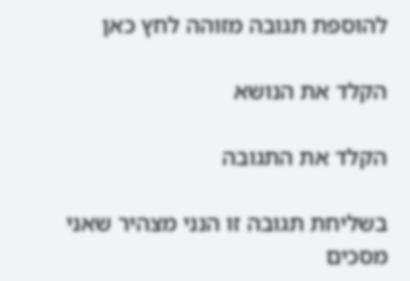להוספת תגובה מזוהה לחץ כאן

הקלד את הנושא

הקלד את התגובה

בשליחת תגובה זו הנני מצהיר שאני מסכים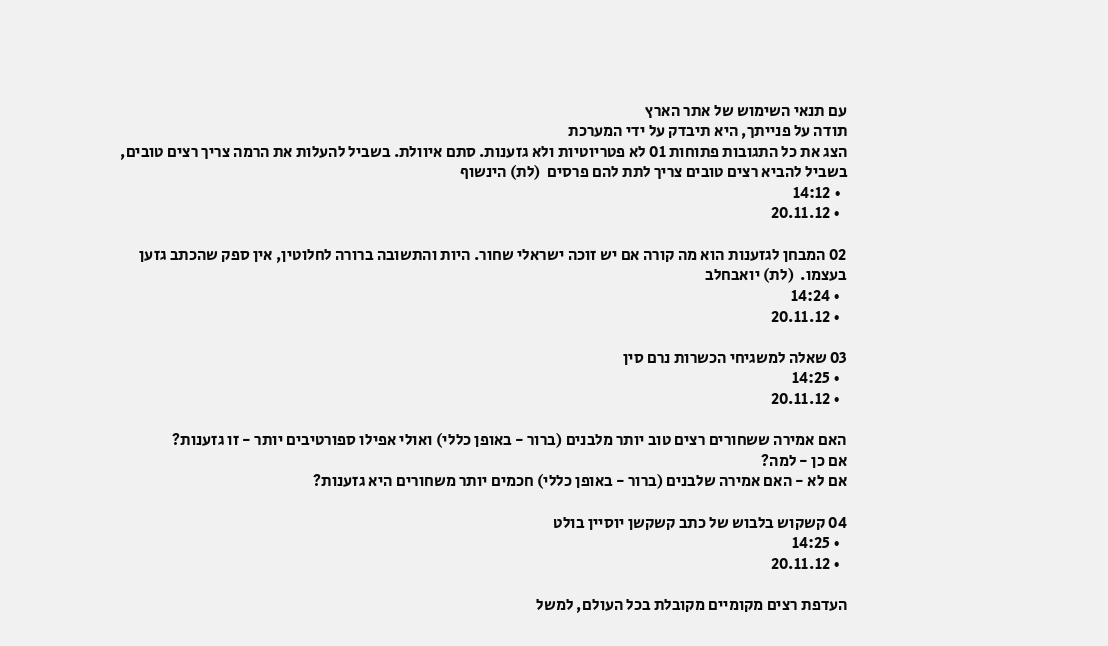עם תנאי השימוש של אתר הארץ
תודה על פנייתך, היא תיבדק על ידי המערכת
הצג את כל התגובות פתוחות 01 לא פטריוטיות ולא גזענות. סתם איוולת. בשביל להעלות את הרמה צריך רצים טובים, בשביל להביא רצים טובים צריך לתת להם פרסים  (לת) הינשוף
  • 14:12
  • 20.11.12

02 המבחן לגזענות הוא מה קורה אם יש זוכה ישראלי שחור. היות והתשובה ברורה לחלוטין, אין ספק שהכתב גזען בעצמו.  (לת) יואבחלב
  • 14:24
  • 20.11.12

03 שאלה למשגיחי הכשרות נרם סין
  • 14:25
  • 20.11.12

האם אמירה ששחורים רצים טוב יותר מלבנים (ברור - באופן כללי) ואולי אפילו ספורטיבים יותר - זו גזענות?
אם כן - למה?
אם לא - האם אמירה שלבנים (ברור - באופן כללי) חכמים יותר משחורים היא גזענות?

04 קשקוש בלבוש של כתב קשקשן יוסיין בולט
  • 14:25
  • 20.11.12

העדפת רצים מקומיים מקובלת בכל העולם, למשל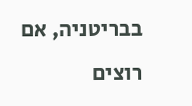בבריטניה, אם רוצים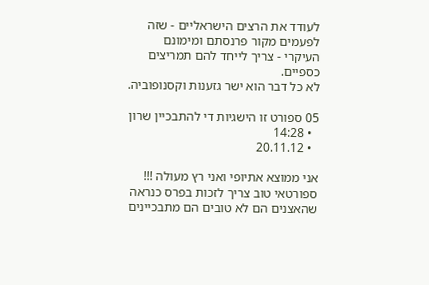לעודד את הרצים הישראליים - שזה לפעמים מקור פרנסתם ומימונם העיקרי - צריך לייחד להם תמריצים כספיים.
לא כל דבר הוא ישר גזענות וקסנופוביה.

05 ספורט זו הישגיות די להתבכיין שרון
  • 14:28
  • 20.11.12

אני ממוצא אתיופי ואני רץ מעולה !!! ספורטאי טוב צריך לזכות בפרס כנראה שהאצנים הם לא טובים הם מתבכיינים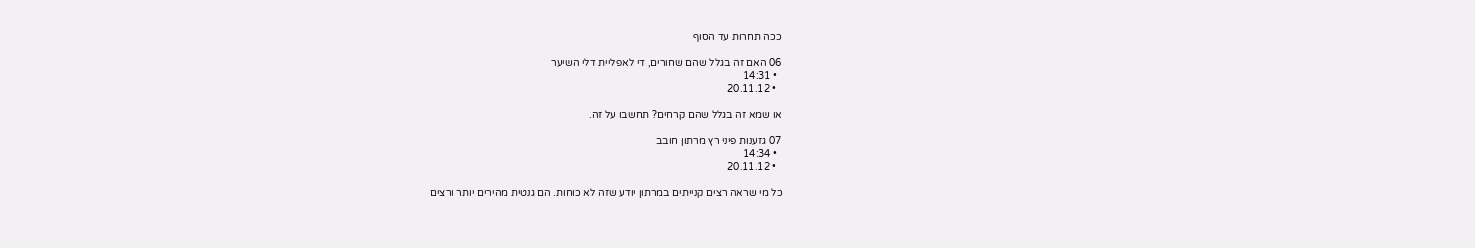ככה תחרות עד הסוף

06 האם זה בגלל שהם שחורים, די לאפליית דלי השיער
  • 14:31
  • 20.11.12

או שמא זה בגלל שהם קרחים? תחשבו על זה.

07 גזענות פיני רץ מרתון חובב
  • 14:34
  • 20.11.12

כל מי שראה רצים קנייתים במרתון יודע שזה לא כוחות. הם גנטית מהירים יותר ורצים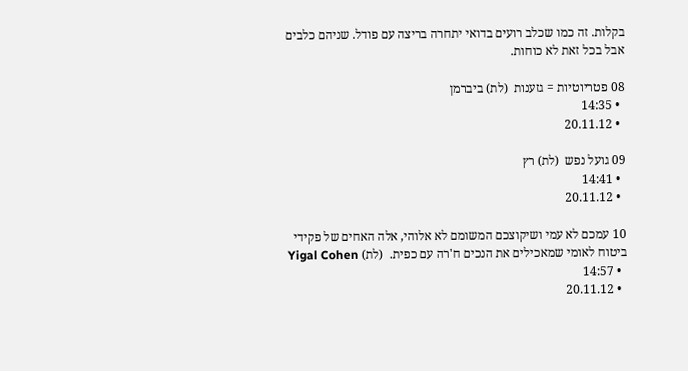בקלות. זה כמו שכלב רועים בדואי יתחרה בריצה עם פודל. שניהם כלבים אבל בכל זאת לא כוחות.

08 פטריוטיות = גזענות  (לת) ביברמן
  • 14:35
  • 20.11.12

09 גועל נפש  (לת) רץ
  • 14:41
  • 20.11.12

10 עמכם לא עמי ושיקוצכם המשומם לא אלוהי, אלה האחים של פקידי ביטוח לאומי שמאכילים את הנכים ח'רה עם כפית.  (לת) Yigal Cohen
  • 14:57
  • 20.11.12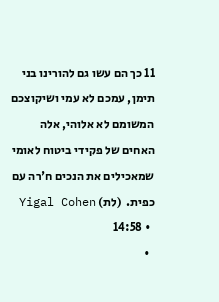11 כך הם עשו גם להורינו בני תימן, עמכם לא עמי ושיקוצכם המשומם לא אלוהי, אלה האחים של פקידי ביטוח לאומי שמאכילים את הנכים ח'רה עם כפית.  (לת) Yigal Cohen
  • 14:58
  •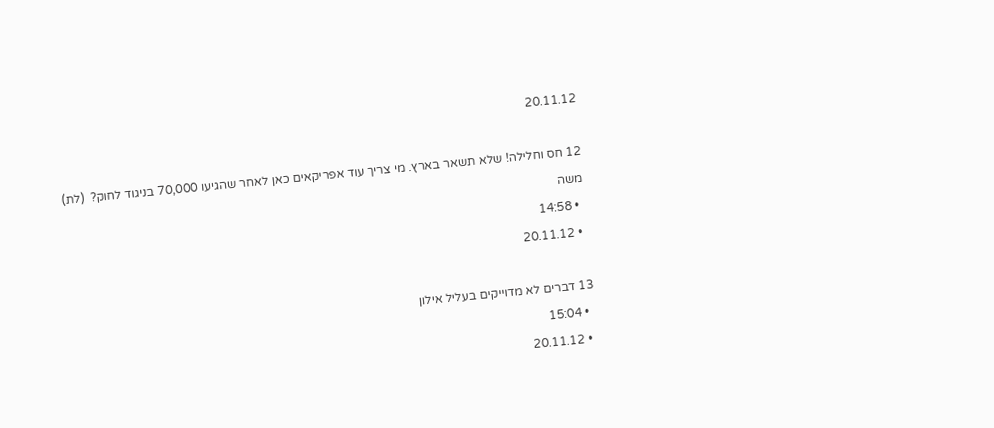20.11.12

12 חס וחלילה! שלא תשאר בארץ. מי צריך עוד אפריקאים כאן לאחר שהגיעו 70,000 בניגוד לחוק?  (לת) משה
  • 14:58
  • 20.11.12

13 דברים לא מדוייקים בעליל אילון
  • 15:04
  • 20.11.12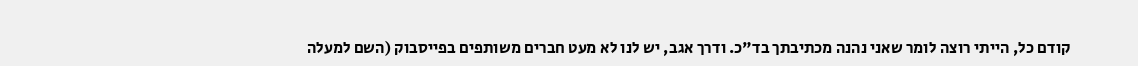קודם כל, הייתי רוצה לומר שאני נהנה מכתיבתך בד"כ. ודרך אגב, יש לנו לא מעט חברים משותפים בפייסבוק (השם למעלה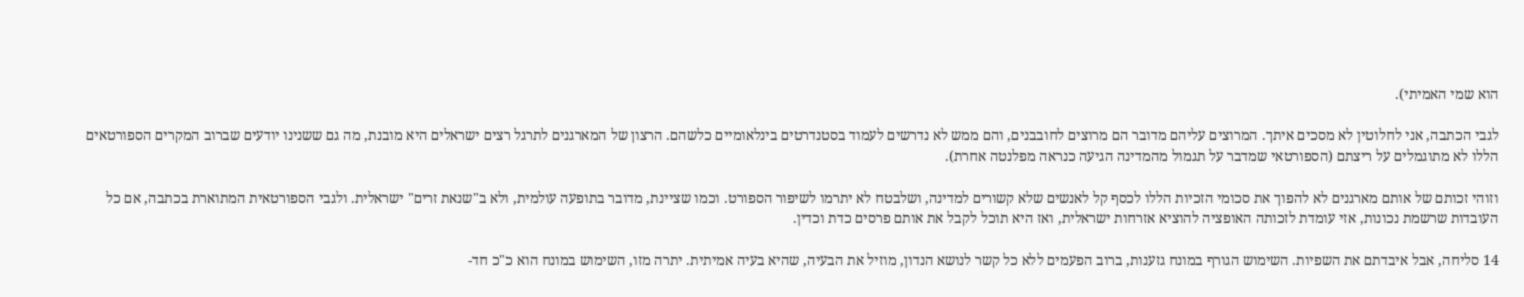הוא שמי האמיתי).

לגבי הכתבה, אני לחלוטין לא מסכים איתך. המרוצים עליהם מדובר הם מרוצים לחובבנים, והם ממש לא נדרשים לעמוד בסטנדרטים בינלאומיים כלשהם. הרצון של המארגנים לתרגל רצים ישראלים היא מובנת, מה גם ששנינו יודעים שברוב המקרים הספורטאים הללו לא מתוגמלים על ריצתם (הספורטאי שמדבר על תגמול מהמדינה הגיעה כנראה מפלנטה אחרת).

וזוהי זכותם של אותם מארגנים לא להפוך את סכומי הזכיות הללו לכסף קל לאנשים שלא קשורים למדינה, ושלבטח לא יתרמו לשיפור הספורט. וכמו שציינת, מדובר בתופעה עולמית, ולא ב"שנאת זרים" ישראלית. ולגבי הספורטאית המתוארת בכתבה, אם כל העובדות שרשמת נכונות, אזי עומדת לזכותה האופציה להוציא אזרחות ישראלית, ואז היא תוכל לקבל את אותם פרסים כדת וכדין.

14 סליחה, אבל איבדתם את השפיות. השימוש הגורף במונח גזענות, ברוב הפעמים ללא כל קשר לנושא הנדון, מוזיל את הבעיה, שהיא בעיה אמיתית. יתרה מזו, השימוש במונח הוא כ"כ חד-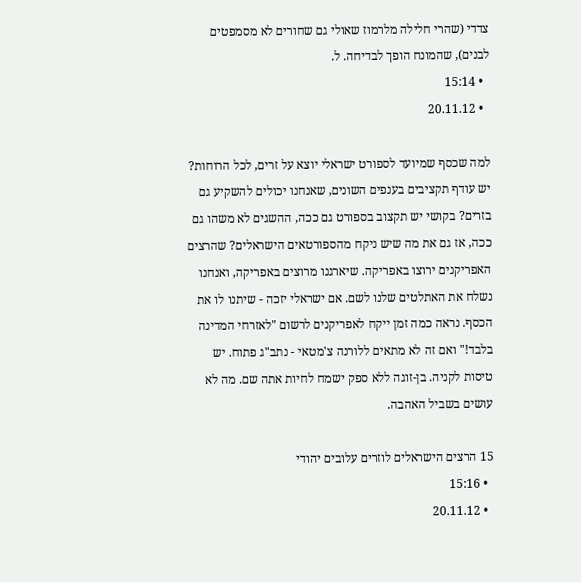צדדי (שהרי חלילה מלרמוז שאולי גם שחורים לא מסמפטים לבנים), שהמונח הופך לבדיחה. ל.
  • 15:14
  • 20.11.12

למה שכסף שמיועד לספורט ישראלי יוצא על זרים, לכל הרוחות? יש עודף תקציבים בענפים השונים, שאנחנו יכולים להשקיע גם בזרים? בקושי יש תקצוב בספורט גם ככה, ההשגים לא משהו גם ככה, אז גם את מה שיש ניקח מהספורטאים הישראלים? שהרצים האפריקנים ירוצו באפריקה. שיארגנו מרוצים באפריקה, ואנחנו נשלח את האתלטים שלנו לשם. אם ישראלי יזכה - שיתנו לו את הכסף. נראה כמה זמן ייקח לאפריקנים לרשום "לאזרחי המדינה בלבד!" ואם זה לא מתאים ללורנה צ'מטאי - נתב"ג פתוח. יש טיסות לקניה. בן-זוגה ללא ספק ישמח לחיות אתה שם. מה לא עושים בשביל האהבה.

15 הרצים הישראלים לוזרים עלובים יהודי
  • 15:16
  • 20.11.12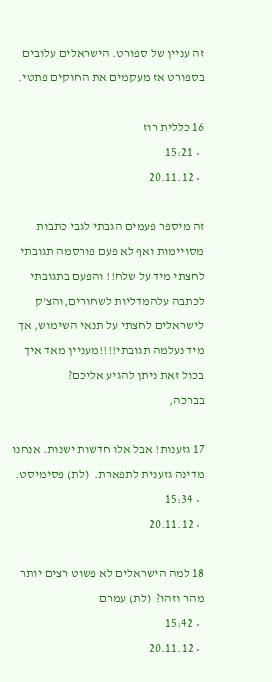זה עניין של ספורט. הישראלים עלובים בספורט אז מעקמים את החוקים פתטי.

16 כללית רוז
  • 15:21
  • 20.11.12

זה מיספר פעמים הגבתי לגבי כתבות מסויימות ואף לא פעם פורסמה תגובתי
לחצתי מיד על שלח!! והפעם בתגובתי לכתבה עלהמדליות לשחורים,והצ'ק לישראלים לחצתי על תנאי השימוש, אך מיד נעלמה תגובתי!!!!מעניין מאד איך בכול זאת ניתן להגיע אליכם?
בברכה,

17 גזענות! אבל אלו חדשות ישנות. אנחנו מדינה גזענית לתפארת.  (לת) פסימיסט.
  • 15:34
  • 20.11.12

18 למה הישראלים לא פשוט רצים יותר מהר וזהו?  (לת) עמרם
  • 15:42
  • 20.11.12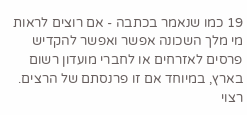19 כמו שנאמר בכתבה - אם רוצים לראות מי מלך השכונה אפשר ואפשר להקדיש פרסים לאזרחים או לחברי מועדון רשום בארץ, במיוחד אם זו פרנסתם של הרצים. רצוי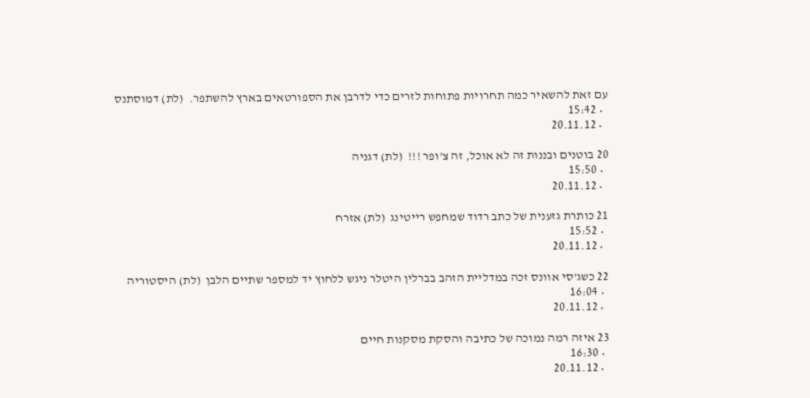עם זאת להשאיר כמה תחרויות פתוחות לזרים כדי לדרבן את הספורטאים בארץ להשתפר.  (לת) דמוסתנס
  • 15:42
  • 20.11.12

20 בוטנים ובננות זה לא אוכל, זה צ'ופר !!!  (לת) דגניה
  • 15:50
  • 20.11.12

21 כותרת גזענית של כתב רדוד שמחפש רייטינג  (לת) אזרח
  • 15:52
  • 20.11.12

22 כשג'סי אוונס זכה במדליית הזהב בברלין היטלר ניגש ללחוץ יד למספר שתיים הלבן  (לת) היסטוריה
  • 16:04
  • 20.11.12

23 איזה רמה נמוכה של כתיבה והסקת מסקנות חיים
  • 16:30
  • 20.11.12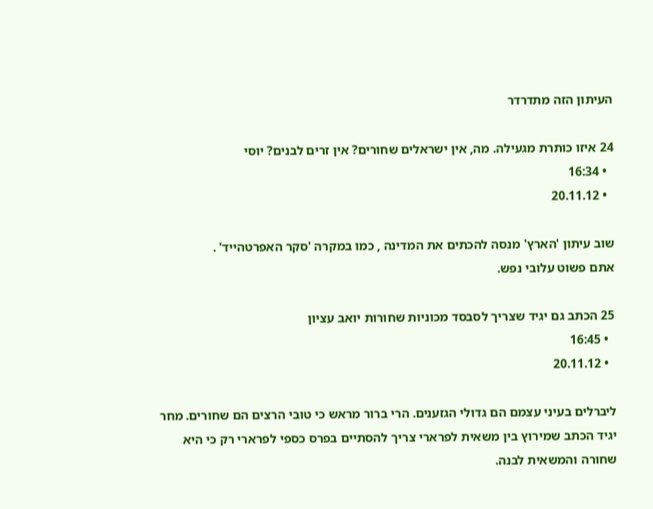העיתון הזה מתדרדר

24 איזו כותרת מגעילה. מה, אין ישראלים שחורים? אין זרים לבנים? יוסי
  • 16:34
  • 20.11.12

שוב עיתון 'הארץ' מנסה להכתים את המדינה , כמו במקרה 'סקר האפרטהייד' .
אתם פשוט עלובי נפש.

25 הכתב גם יגיד שצריך לסבסד מכוניות שחורות יואב עציון
  • 16:45
  • 20.11.12

ליברלים בעיני עצמם הם גדולי הגזענים. הרי ברור מראש כי טובי הרצים הם שחורים. מחר יגיד הכתב שמירוץ בין משאית לפרארי צריך להסתיים בפרס כספי לפרארי רק כי היא שחורה והמשאית לבנה.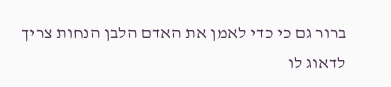ברור גם כי כדי לאמן את האדם הלבן הנחות צריך לדאוג לו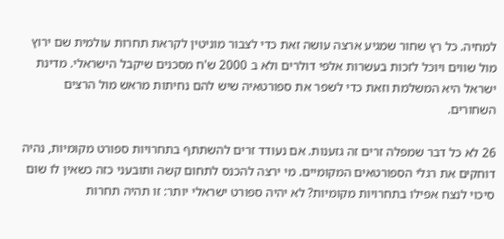למחיה. כל רץ שחור שמגיע ארצה עושה זאת כדי לצבור מוניטין לקראת תחרות עולמית שם ירוץ מול שווים ויוכל לזכות בעשרות אלפי דולרים ולא ב 2000 ש'ח מסכנים שיקבל הישראלי. מדינת ישראל היא המשלמת וזאת כדי לשפר את ספורטאיה שיש להם נחיתות מראש מול הרצים השחורים.

26 לא כל דבר שמפלה זרים זה גזענות. אם נעודד זרים להשתתף בתחרויות ספורט מקומיות, נהיה דוחקים את רגלי הספורטאים המקומיים. מי ירצה להכנס לתחום קשה ותובעני כזה כשאין לו שום סיכוי לנצח אפילו בתחרויות מקומיות? לא יהיה ספורט ישראלי יותר: זו תהיה תחרות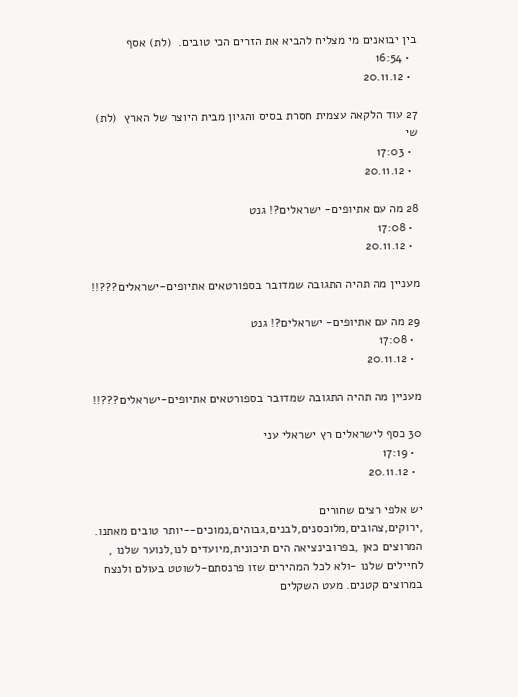בין יבואנים מי מצליח להביא את הזרים הכי טובים.  (לת) אסף
  • 16:54
  • 20.11.12

27 עוד הלקאה עצמית חסרת בסיס והגיון מבית היוצר של הארץ  (לת) שי
  • 17:03
  • 20.11.12

28 מה עם אתיופים- ישראלים?! גנט
  • 17:08
  • 20.11.12

מעניין מה תהיה התגובה שמדובר בספורטאים אתיופים-ישראלים???!!

29 מה עם אתיופים- ישראלים?! גנט
  • 17:08
  • 20.11.12

מעניין מה תהיה התגובה שמדובר בספורטאים אתיופים-ישראלים???!!

30 כסף לישראלים רץ ישראלי עני
  • 17:19
  • 20.11.12

יש אלפי רצים שחורים ,ירוקים,צהובים,מלוכסנים,לבנים,גבוהים,נמוכים--יותר טובים מאתנו. המרוצים כאן ,בפרובינציאה הים תיכונית,מיועדים לנו,לנוער שלנו , לחיילים שלנו -ולא לכל המהירים שזו פרנסתם-לשוטט בעולם ולנצח במרוצים קטנים. מעט השקלים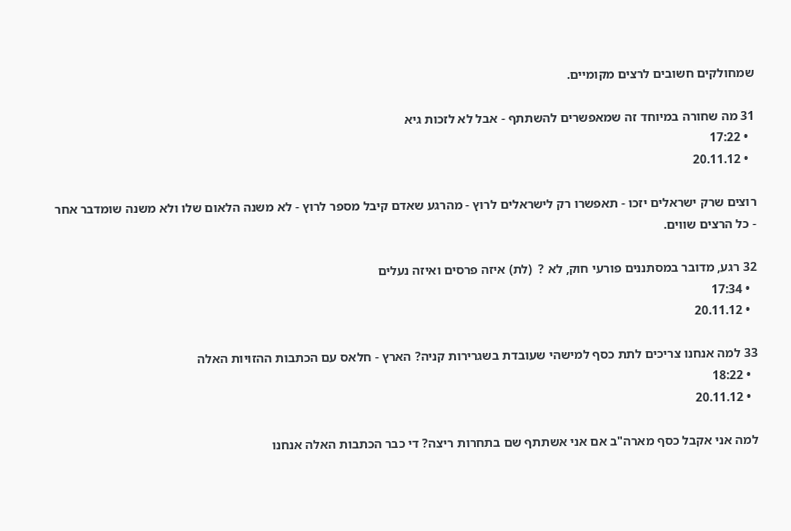שמחולקים חשובים לרצים מקומיים.

31 מה שחורה במיוחד זה שמאפשרים להשתתף - אבל לא לזכות גיא
  • 17:22
  • 20.11.12

רוצים שרק ישראלים יזכו - תאפשרו רק לישראלים לרוץ - מהרגע שאדם קיבל מספר לרוץ - לא משנה הלאום שלו ולא משנה שומדבר אחר - כל הרצים שווים.

32 רגע, מדובר במסתננים פורעי חוק, לא ?  (לת) איזה פרסים ואיזה נעלים
  • 17:34
  • 20.11.12

33 למה אנחנו צריכים לתת כסף למישהי שעובדת בשגרירות קניה? הארץ - חלאס עם הכתבות ההזויות האלה
  • 18:22
  • 20.11.12

למה אני אקבל כסף מארה"ב אם אני אשתתף שם בתחרות ריצה? די כבר הכתבות האלה אנחנו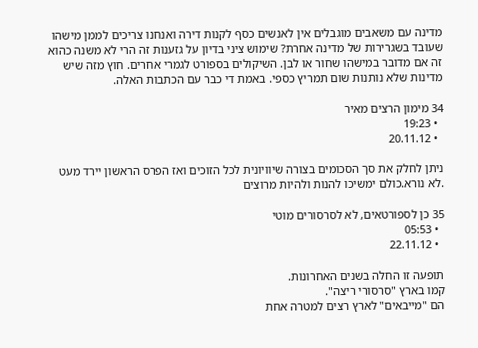מדינה עם משאבים מוגבלים אין לאנשים כסף לקנות דירה ואנחנו צריכים לממן מישהו שעובד בשגרירות של מדינה אחרת? שימוש ציני בדיון על גזענות זה הרי לא משנה כהוא זה אם מדובר במישהו שחור או לבן. השיקולים בספורט לגמרי אחרים. חוץ מזה שיש מדינות שלא נותנות שום תמריץ כספי. באמת די כבר עם הכתבות האלה.

34 מימון הרצים מאיר
  • 19:23
  • 20.11.12

ניתן לחלק את סך הסכומים בצורה שיוויונית לכל הזוכים ואז הפרס הראשון יירד מעט .לא נורא.כולם ימשיכו להנות ולהיות מרוצים

35 כן לספורטאים, לא לסרסורים מוטי
  • 05:53
  • 22.11.12

תופעה זו החלה בשנים האחרונות.
קמו בארץ "סרסורי ריצה".
הם "מייבאים" לארץ רצים למטרה אחת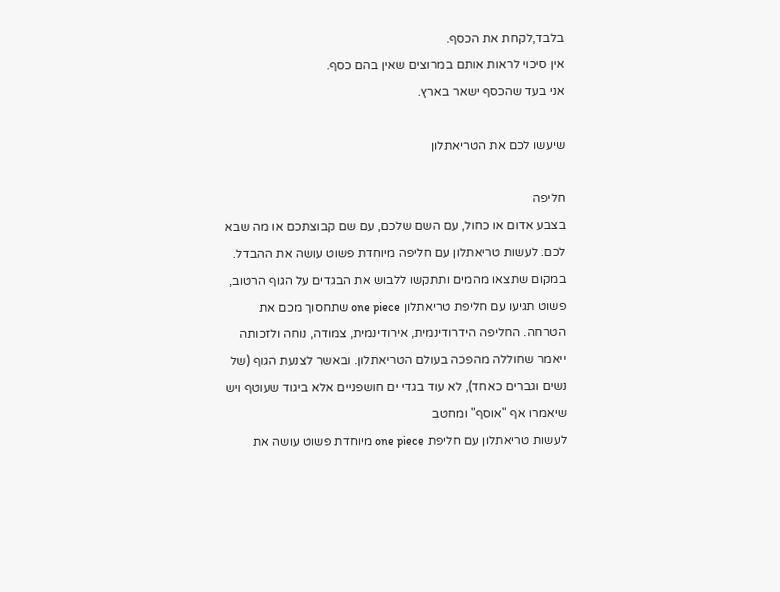בלבד,לקחת את הכסף.
אין סיכוי לראות אותם במרוצים שאין בהם כסף.
אני בעד שהכסף ישאר בארץ.

שיעשו לכם את הטריאתלון

חליפה
בצבע אדום או כחול, עם השם שלכם, עם שם קבוצתכם או מה שבא לכם. לעשות טריאתלון עם חליפה מיוחדת פשוט עושה את ההבדל. במקום שתצאו מהמים ותתקשו ללבוש את הבגדים על הגוף הרטוב, פשוט תגיעו עם חליפת טריאתלון one piece שתחסוך מכם את הטרחה. החליפה הידרודינמית, אירודינמית, צמודה, נוחה ולזכותה ייאמר שחוללה מהפכה בעולם הטריאתלון. ובאשר לצנעת הגוף (של נשים וגברים כאחד), לא עוד בגדי ים חושפניים אלא ביגוד שעוטף ויש שיאמרו אף "אוסף" ומחטב
לעשות טריאתלון עם חליפת one piece מיוחדת פשוט עושה את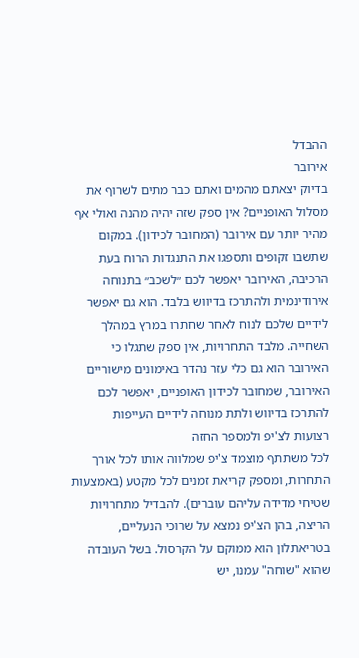ההבדל
אירובר
בדיוק יצאתם מהמים ואתם כבר מתים לשרוף את מסלול האופניים? אין ספק שזה יהיה מהנה ואולי אף מהיר יותר עם אירובר (המחובר לכידון). במקום שתשבו זקופים ותספגו את התנגדות הרוח בעת הרכיבה, האירובר יאפשר לכם ״לשכב״ בתנוחה אירודינמית ולהתרכז בדיווש בלבד. הוא גם יאפשר לידיים שלכם לנוח לאחר שחתרו במרץ במהלך השחייה. מלבד התחרויות, אין ספק שתגלו כי האירובר הוא גם כלי עזר נהדר באימונים מישוריים
האירובר, שמחובר לכידון האופניים, יאפשר לכם להתרכז בדיווש ולתת מנוחה לידיים העייפות
רצועות לצ'יפ ולמספר החזה
לכל משתתף מוצמד צ'יפ שמלווה אותו לכל אורך התחרות, ומספק קריאת זמנים לכל מקטע (באמצעות שטיחי מדידה עליהם עוברים). להבדיל מתחרויות הריצה, בהן הצ'יפ נמצא על שרוכי הנעליים, בטריאתלון הוא ממוקם על הקרסול. בשל העובדה שהוא "שוחה" עמנו, יש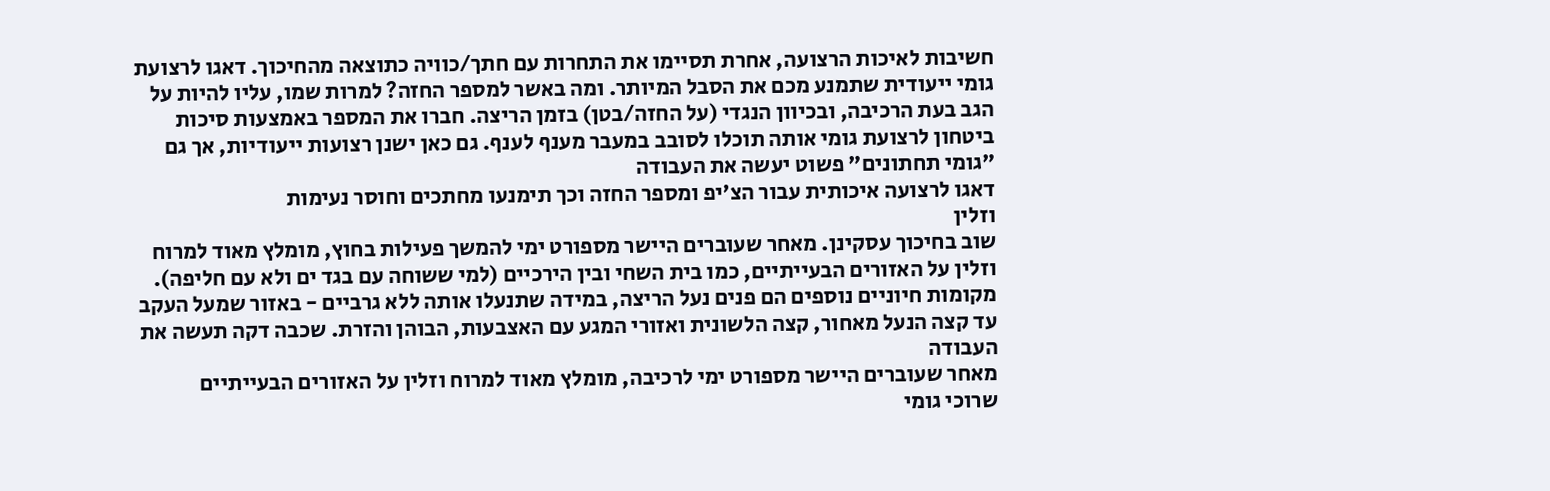חשיבות לאיכות הרצועה, אחרת תסיימו את התחרות עם חתך/כוויה כתוצאה מהחיכוך. דאגו לרצועת גומי ייעודית שתמנע מכם את הסבל המיותר. ומה באשר למספר החזה? למרות שמו, עליו להיות על הגב בעת הרכיבה, ובכיוון הנגדי (על החזה/בטן) בזמן הריצה. חברו את המספר באמצעות סיכות ביטחון לרצועת גומי אותה תוכלו לסובב במעבר מענף לענף. גם כאן ישנן רצועות ייעודיות, אך גם "גומי תחתונים" פשוט יעשה את העבודה
דאגו לרצועה איכותית עבור הצ'יפ ומספר החזה וכך תימנעו מחתכים וחוסר נעימות
וזלין
שוב בחיכוך עסקינן. מאחר שעוברים היישר מספורט ימי להמשך פעילות בחוץ, מומלץ מאוד למרוח וזלין על האזורים הבעייתיים, כמו בית השחי ובין הירכיים (למי ששוחה עם בגד ים ולא עם חליפה). מקומות חיוניים נוספים הם פנים נעל הריצה, במידה שתנעלו אותה ללא גרביים - באזור שמעל העקב עד קצה הנעל מאחור, קצה הלשונית ואזורי המגע עם האצבעות, הבוהן והזרת. שכבה דקה תעשה את העבודה
מאחר שעוברים היישר מספורט ימי לרכיבה, מומלץ מאוד למרוח וזלין על האזורים הבעייתיים
שרוכי גומי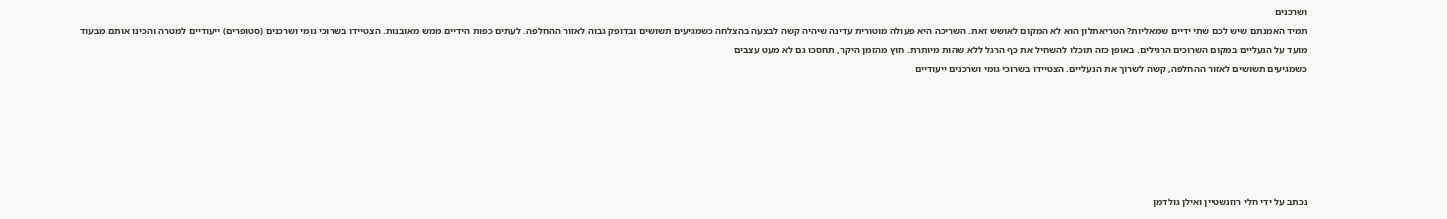ושרכנים
תמיד האמנתם שיש לכם שתי ידיים שמאליות? הטריאתלון הוא לא המקום לאושש זאת. השריכה היא פעולה מוטורית עדינה שיהיה קשה לבצעה בהצלחה כשמגיעים תשושים ובדופק גבוה לאזור ההחלפה. לעתים כפות הידיים ממש מאובנות. הצטיידו בשרוכי גומי ושרכנים (סטופרים) ייעודיים למטרה והכינו אותם מבעוד מועד על הנעליים במקום השרוכים הרגילים. באופן כזה תוכלו להשחיל את כף הרגל ללא שהות מיותרת. חוץ מהזמן היקר, תחסכו גם לא מעט עצבים
כשמגיעים תשושים לאזור ההחלפה, קשה לשרוך את הנעליים. הצטיידו בשרוכי גומי ושרכנים ייעודיים






נכתב על ידי חלי רוזנשטיין ואילן גולדמן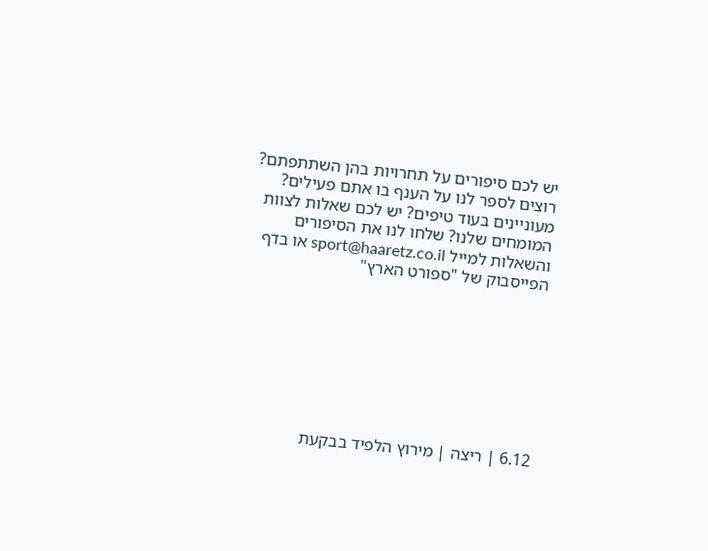יש לכם סיפורים על תחרויות בהן השתתפתם?
רוצים לספר לנו על הענף בו אתם פעילים? מעוניינים בעוד טיפים? יש לכם שאלות לצוות המומחים שלנו? שלחו לנו את הסיפורים והשאלות למייל sport@haaretz.co.il או בדף הפייסבוק של "ספורט הארץ"








6.12 | ריצה | מירוץ הלפיד בבקעת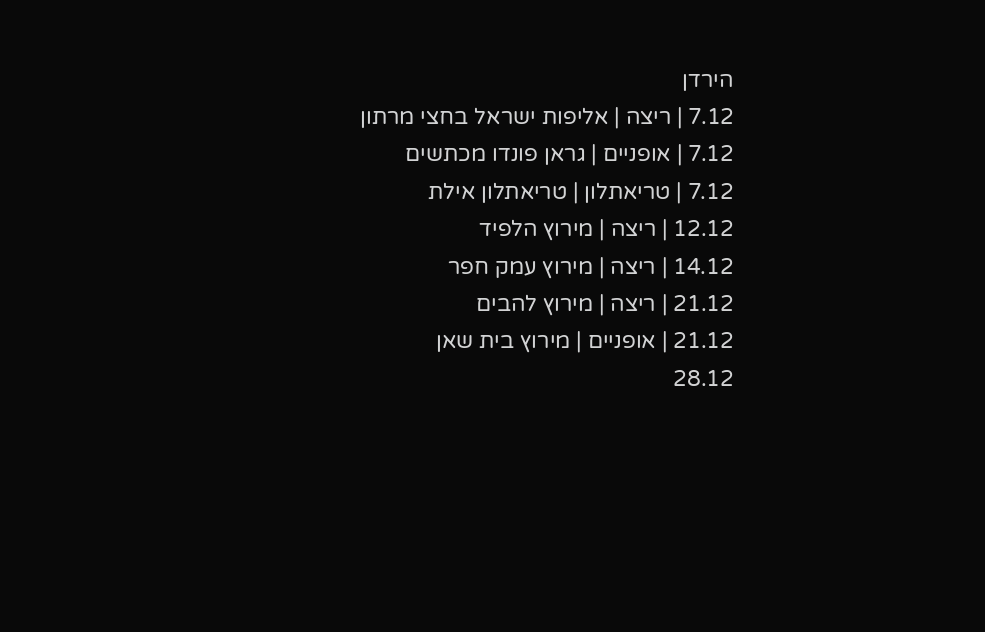הירדן
7.12 | ריצה | אליפות ישראל בחצי מרתון
7.12 | אופניים | גראן פונדו מכתשים
7.12 | טריאתלון | טריאתלון אילת
12.12 | ריצה | מירוץ הלפיד
14.12 | ריצה | מירוץ עמק חפר
21.12 | ריצה | מירוץ להבים
21.12 | אופניים | מירוץ בית שאן
28.12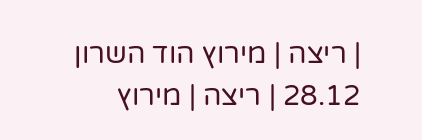| ריצה | מירוץ הוד השרון
28.12 | ריצה | מירוץ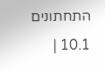התחתונים
10.1 |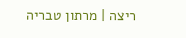ריצה | מרתון טבריה